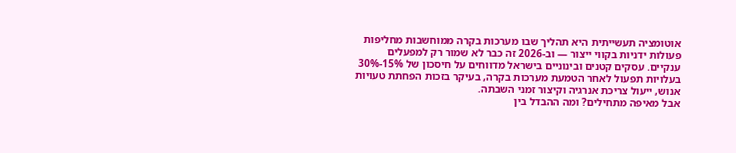אוטומציה תעשייתית היא תהליך שבו מערכות בקרה ממוחשבות מחליפות פעולות ידניות בקווי ייצור — וב-2026 זה כבר לא שמור רק למפעלים ענקיים. עסקים קטנים ובינוניים בישראל מדווחים על חיסכון של 15%-30% בעלויות תפעול לאחר הטמעת מערכות בקרה, בעיקר בזכות הפחתת טעויות אנוש, ייעול צריכת אנרגיה וקיצור זמני השבתה.
אבל מאיפה מתחילים? ומה ההבדל בין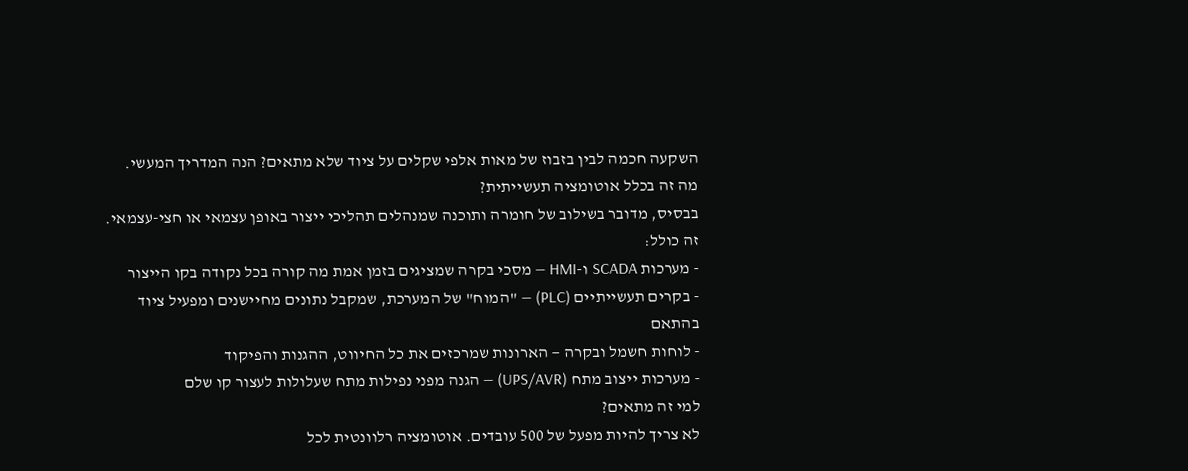השקעה חכמה לבין בזבוז של מאות אלפי שקלים על ציוד שלא מתאים? הנה המדריך המעשי.
מה זה בכלל אוטומציה תעשייתית?
בבסיס, מדובר בשילוב של חומרה ותוכנה שמנהלים תהליכי ייצור באופן עצמאי או חצי-עצמאי. זה כולל:
- מערכות SCADA ו-HMI — מסכי בקרה שמציגים בזמן אמת מה קורה בכל נקודה בקו הייצור
- בקרים תעשייתיים (PLC) — "המוח" של המערכת, שמקבל נתונים מחיישנים ומפעיל ציוד בהתאם
- לוחות חשמל ובקרה — הארונות שמרכזים את כל החיווט, ההגנות והפיקוד
- מערכות ייצוב מתח (UPS/AVR) — הגנה מפני נפילות מתח שעלולות לעצור קו שלם
למי זה מתאים?
לא צריך להיות מפעל של 500 עובדים. אוטומציה רלוונטית לכל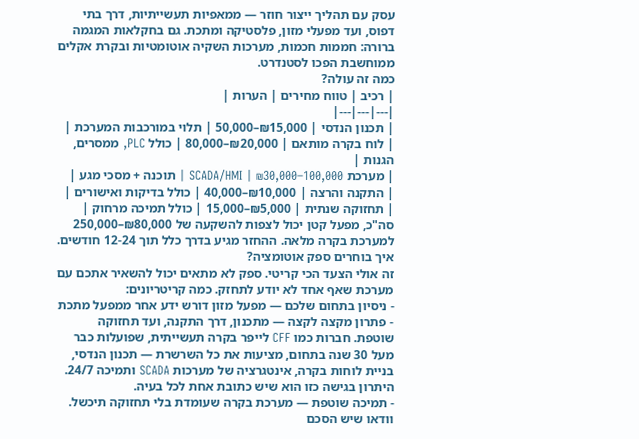עסק עם תהליך ייצור חוזר — ממאפיות תעשייתיות, דרך בתי דפוס, ועד מפעלי מזון, פלסטיקה ומתכת. גם בחקלאות המגמה ברורה: חממות חכמות, מערכות השקיה אוטומטיות ובקרת אקלים ממוחשבת הפכו לסטנדרט.
כמה זה עולה?
| רכיב | טווח מחירים | הערות |
|---|---|---|
| תכנון הנדסי | ₪15,000–50,000 | תלוי במורכבות המערכת |
| לוח בקרה מותאם | ₪20,000–80,000 | כולל PLC, ממסרים, הגנות |
| מערכת SCADA/HMI | ₪30,000–100,000 | תוכנה + מסכי מגע |
| התקנה והרצה | ₪10,000–40,000 | כולל בדיקות ואישורים |
| תחזוקה שנתית | ₪5,000–15,000 | כולל תמיכה מרחוק |
סה"כ, מפעל קטן יכול לצפות להשקעה של ₪80,000–250,000 למערכת בקרה מלאה. ההחזר מגיע בדרך כלל תוך 12-24 חודשים.
איך בוחרים ספק אוטומציה?
זה אולי הצעד הכי קריטי. ספק לא מתאים יכול להשאיר אתכם עם מערכת שאף אחד לא יודע לתחזק. כמה קריטריונים:
- ניסיון בתחום שלכם — מפעל מזון דורש ידע אחר ממפעל מתכת
- פתרון מקצה לקצה — מתכנון, דרך התקנה, ועד תחזוקה שוטפת. חברות כמו CFF לייפר בקרה תעשייתית, שפועלות כבר מעל 30 שנה בתחום, מציעות את כל השרשרת — תכנון הנדסי, בניית לוחות בקרה, אינטגרציה של מערכות SCADA ותמיכה 24/7. היתרון בגישה כזו הוא שיש כתובת אחת לכל בעיה.
- תמיכה שוטפת — מערכת בקרה שעומדת בלי תחזוקה תיכשל. וודאו שיש הסכם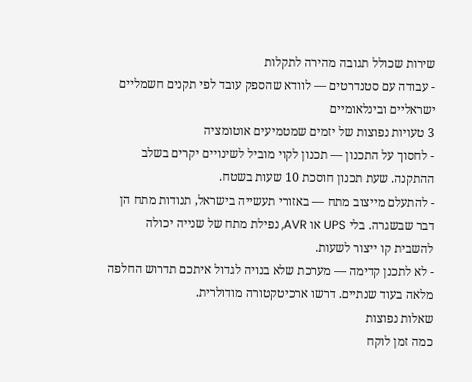שירות שכולל תגובה מהירה לתקלות
- עבודה עם סטנדרטים — לוודא שהספק עובד לפי תקנים חשמליים ישראליים ובינלאומיים
3 טעויות נפוצות של יזמים שמטמיעים אוטומציה
- לחסוך על התכנון — תכנון לקוי מוביל לשינויים יקרים בשלב ההתקנה. שעת תכנון חוסכת 10 שעות בשטח.
- להתעלם מייצוב מתח — באזורי תעשייה בישראל, תנודות מתח הן דבר שבשגרה. בלי UPS או AVR, נפילת מתח של שנייה יכולה להשבית קו ייצור לשעות.
- לא לתכנן קדימה — מערכת שלא בנויה לגדול איתכם תדרוש החלפה מלאה בעוד שנתיים. דרשו ארכיטקטורה מודולרית.
שאלות נפוצות
כמה זמן לוקח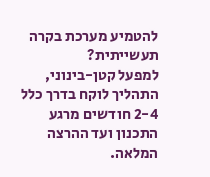להטמיע מערכת בקרה תעשייתית?
למפעל קטן-בינוני, התהליך לוקח בדרך כלל 2-4 חודשים מרגע התכנון ועד ההרצה המלאה.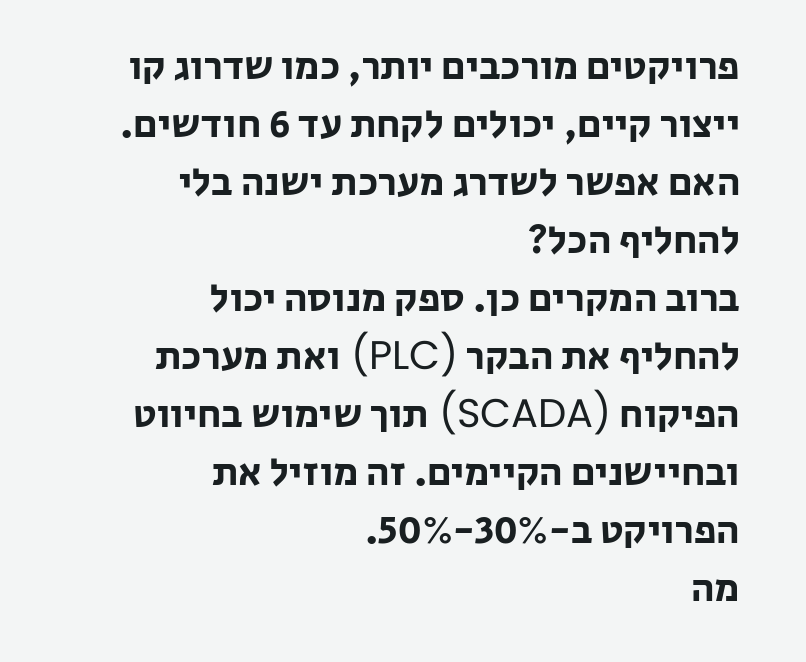פרויקטים מורכבים יותר, כמו שדרוג קו ייצור קיים, יכולים לקחת עד 6 חודשים.
האם אפשר לשדרג מערכת ישנה בלי להחליף הכל?
ברוב המקרים כן. ספק מנוסה יכול להחליף את הבקר (PLC) ואת מערכת הפיקוח (SCADA) תוך שימוש בחיווט ובחיישנים הקיימים. זה מוזיל את הפרויקט ב-30%-50%.
מה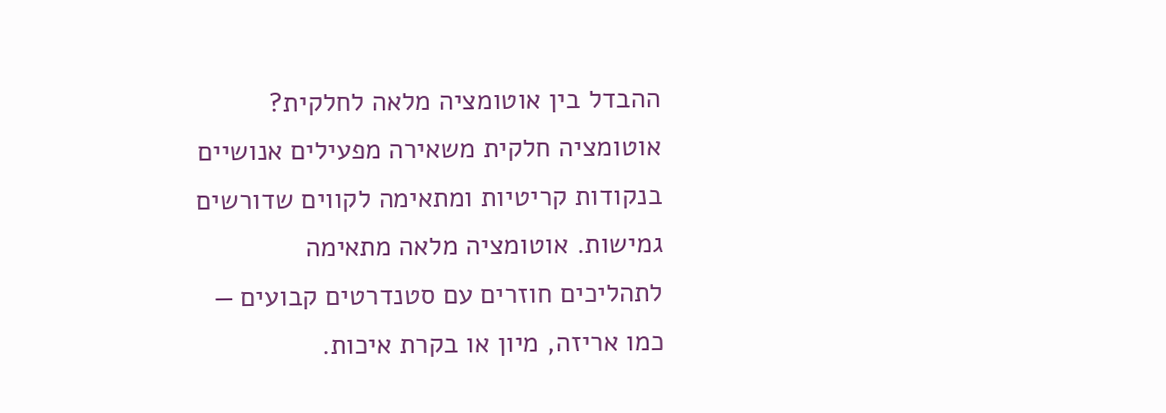ההבדל בין אוטומציה מלאה לחלקית?
אוטומציה חלקית משאירה מפעילים אנושיים בנקודות קריטיות ומתאימה לקווים שדורשים גמישות. אוטומציה מלאה מתאימה לתהליכים חוזרים עם סטנדרטים קבועים — כמו אריזה, מיון או בקרת איכות.